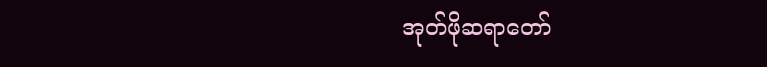အုတ်ဖိုဆရာတော်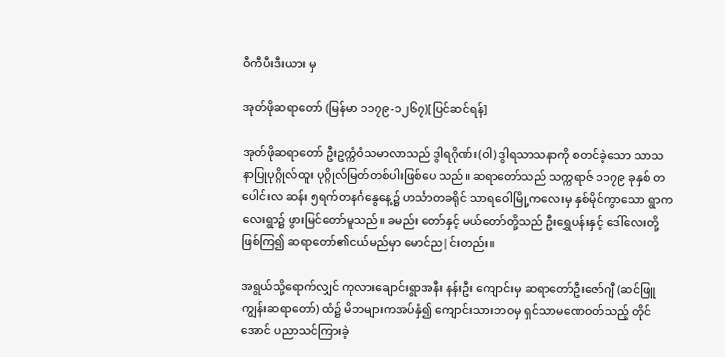ဝီကီပီးဒီးယား မှ

အုတ်ဖိုဆရာတော် (မြန်မာ ၁၁၇၉-၁၂၆၇)[ပြင်ဆင်ရန်]

အုတ်ဖိုဆရာတော် ဦးဥက္ကံဝံသမာလာသည် ဒွါရဂိုဏ်း(ဝါ) ဒွါရသာသနာကို စတင်ခဲ့သော သာသနာပြုပုဂ္ဂိုလ်ထူး ပုဂ္ဂိုလ်မြတ်တစ်ပါးဖြစ်ပေ သည်။ ဆရာတော်သည် သက္ကရာဇ် ၁၁၇၉ ခုနှစ် တပေါင်းလ ဆန်း ၅ရက်တနင်္ဂနွေနေ့၌ ဟင်္သာတခရိုင် သာရဝေါမြို့ကလေးမှ နှစ်မိုင်ကွာသော ရွာကလေးရွာ၌ ဖွားမြင်တော်မူသည်။ ခမည်း တော်နှင့် မယ်တော်တို့သည် ဦးရွှေပန်းနှင့် ဒေါ်လေးတို့ဖြစ်ကြ၍ ဆရာတော်၏ငယ်မည်မှာ မောင်ည|င်းတည်း။

အရွယ်သို့ရောက်လျှင် ကုလားချောင်းရွာအနီး နန်းဦး ကျောင်းမှ ဆရာတော်ဦးဇော်ဂျီ (ဆင်ဖြူကျွန်းဆရာတော်) ထံ၌ မိဘများကအပ်နှံ၍ ကျောင်းသားဘဝမှ ရှင်သာမဏေဝတ်သည့် တိုင်အောင် ပညာသင်ကြားခဲ့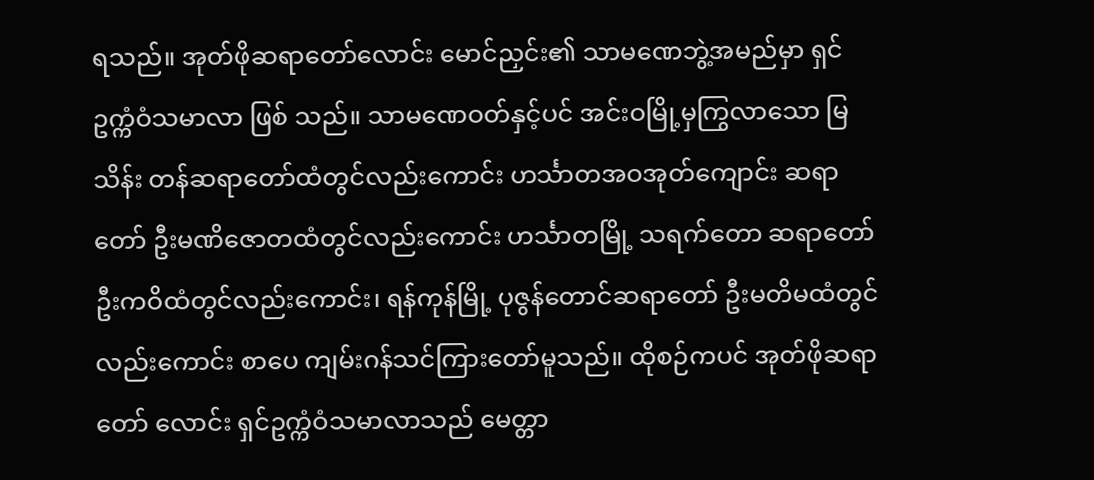ရသည်။ အုတ်ဖိုဆရာတော်လောင်း မောင်ညှင်း၏ သာမဏေဘွဲ့အမည်မှာ ရှင်ဥက္ကံဝံသမာလာ ဖြစ် သည်။ သာမဏေဝတ်နှင့်ပင် အင်းဝမြို့မှကြွလာသော မြသိန်း တန်ဆရာတော်ထံတွင်လည်းကောင်း ဟင်္သာတအဝအုတ်ကျောင်း ဆရာတော် ဦးမဏိဇောတထံတွင်လည်းကောင်း ဟင်္သာတမြို့ သရက်တော ဆရာတော်ဦးကဝိထံတွင်လည်းကောင်း၊ ရန်ကုန်မြို့ ပုဇွန်တောင်ဆရာတော် ဦးမတိမထံတွင်လည်းကောင်း စာပေ ကျမ်းဂန်သင်ကြားတော်မူသည်။ ထိုစဉ်ကပင် အုတ်ဖိုဆရာတော် လောင်း ရှင်ဥက္ကံဝံသမာလာသည် မေတ္တာ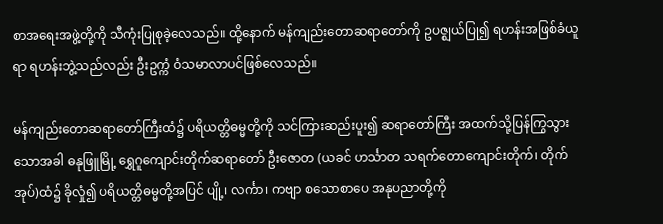စာအရေးအဖွဲ့တို့ကို သီကုံးပြုစုခဲ့လေသည်။ ထို့နောက် မန်ကျည်းတောဆရာတော်ကို ဥပဇ္ဈယ်ပြု၍ ရဟန်းအဖြစ်ခံယူရာ ရဟန်းဘွဲ့သည်လည်း ဦးဥက္ကံ ဝံသမာလာပင်ဖြစ်လေသည်။

မန်ကျည်းတောဆရာတော်ကြီးထံ၌ ပရိယတ္တိဓမ္မတို့ကို သင်ကြားဆည်းပူး၍ ဆရာတော်ကြီး အထက်သို့ပြန်ကြွသွား သောအခါ ဓနုဖြူမြို့ ရွှေဂူကျောင်းတိုက်ဆရာတော် ဦးဇောတ (ယခင် ဟင်္သာတ သရက်တောကျောင်းတိုက်၊ တိုက်အုပ်)ထံ၌ ခိုလှုံ၍ ပရိယတ္တိဓမ္မတို့အပြင် ပျို့၊ လင်္ကာ၊ ကဗျာ စသောစာပေ အနုပညာတို့ကို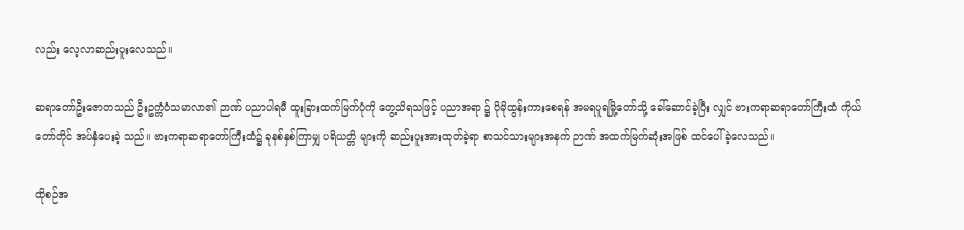လည်း လေ့လာဆည်းပူးလေသည်။

ဆရာတော်ဦးဇောတသည် ဦးဥက္ကံဝံသမာလာ၏ ဉာဏ် ပညာပါရမီ ထူးခြားထက်မြက်ပုံကို တွေ့သိရသဖြင့် ပညာအရာ ၌ ပိုမိုထွန်းကားစေရန် အမရပူရမြို့တော်သို့ ခေါ်ဆောင်ခဲ့ပြီး လျှင် ဗားကရာဆရာတော်ကြီးထံ ကိုယ်တော်တိုင် အပ်နှံပေးခဲ့ သည်။ ဗားကရာဆရာတော်ကြီးထံ၌ ခုနစ်နှစ်ကြာမျှ ပရိယတ္တိ များကို ဆည်းပူးအားထုတ်ခဲ့ရာ စာသင်သားများအနက် ဉာဏ် အထက်မြက်ဆုံးအဖြစ် ထင်ပေါ်ခဲ့လေသည်။

ထိုစဉ်အ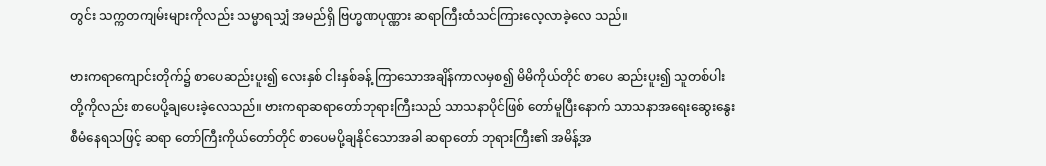တွင်း သက္ကတကျမ်းများကိုလည်း သမ္မာရသျှံ အမည်ရှိ ဗြဟ္မဏပုဏ္ဏား ဆရာကြီးထံသင်ကြားလေ့လာခဲ့လေ သည်။

ဗားကရာကျောင်းတိုက်၌ စာပေဆည်းပူး၍ လေးနှစ် ငါးနှစ်ခန့် ကြာသောအချိန်ကာလမှစ၍ မိမိကိုယ်တိုင် စာပေ ဆည်းပူး၍ သူတစ်ပါးတို့ကိုလည်း စာပေပို့ချပေးခဲ့လေသည်။ ဗားကရာဆရာတော်ဘုရားကြီးသည် သာသနာပိုင်ဖြစ် တော်မူပြီးနောက် သာသနာအရေးဆွေးနွေးစီမံနေရသဖြင့် ဆရာ တော်ကြီးကိုယ်တော်တိုင် စာပေမပို့ချနိုင်သောအခါ ဆရာတော် ဘုရားကြီး၏ အမိန့်အ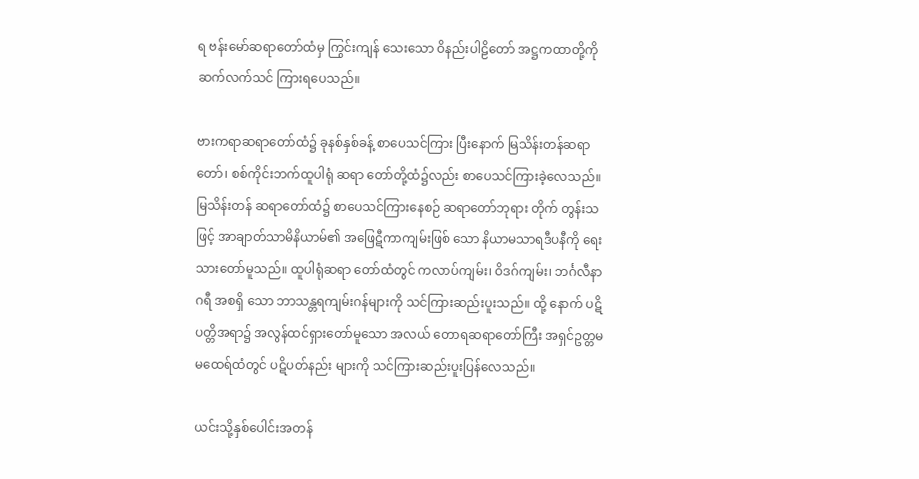ရ ဗန်းမော်ဆရာတော်ထံမှ ကြွင်းကျန် သေးသော ဝိနည်းပါဠိတော် အဋ္ဌကထာတို့ကို ဆက်လက်သင် ကြားရပေသည်။

ဗားကရာဆရာတော်ထံ၌ ခုနစ်နှစ်ခန့် စာပေသင်ကြား ပြီးနောက် မြသိန်းတန်ဆရာတော်၊ စစ်ကိုင်းဘက်ထူပါရုံ ဆရာ တော်တို့ထံ၌လည်း စာပေသင်ကြားခဲ့လေသည်။ မြသိန်းတန် ဆရာတော်ထံ၌ စာပေသင်ကြားနေစဉ် ဆရာတော်ဘုရား တိုက် တွန်းသဖြင့် အာချာတ်သာမိနိယာမ်၏ အဖြေဋီကာကျမ်းဖြစ် သော နိယာမသာရဒီပနီကို ရေးသားတော်မူသည်။ ထူပါရုံဆရာ တော်ထံတွင် ကလာပ်ကျမ်း၊ ဝိဒဂ်ကျမ်း၊ ဘင်္ဂလီနာဂရီ အစရှိ သော ဘာသန္တရကျမ်းဂန်များကို သင်ကြားဆည်းပူးသည်။ ထို့ နောက် ပဋိပတ္တိအရာ၌ အလွန်ထင်ရှားတော်မူသော အလယ် တောရဆရာတော်ကြီး အရှင်ဥတ္တမမထေရ်ထံတွင် ပဋိပတ်နည်း များကို သင်ကြားဆည်းပူးပြန်လေသည်။

ယင်းသို့နှစ်ပေါင်းအတန်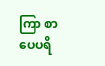ကြာ စာပေပရိ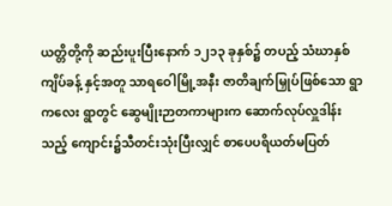ယတ္တိတို့ကို ဆည်းပူးပြီးနောက် ၁၂၁၃ ခုနှစ်၌ တပည့် သံဃာနှစ်ကျိပ်ခန့် နှင့်အတူ သာရဝေါမြို့အနီး ဇာတိချက်မြှုပ်ဖြစ်သော ရွာကလေး ရွာတွင် ဆွေမျိုးဉာတကာများက ဆောက်လုပ်လှူဒါန်းသည့် ကျောင်း၌သီတင်းသုံးပြီးလျှင် စာပေပရိယတ်မပြတ်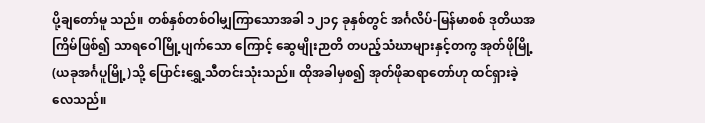ပို့ချတော်မူ သည်။ တစ်နှစ်တစ်ဝါမျှကြာသောအခါ ၁၂၁၄ ခုနှစ်တွင် အင်္ဂလိပ်-မြန်မာစစ် ဒုတိယအကြိမ်ဖြစ်၍ သာရဝေါမြို့ပျက်သော ကြောင့် ဆွေမျိုးဉာတိ တပည့်သံဃာများနှင့်တကွ အုတ်ဖိုမြို့(ယခုအင်္ဂပူမြို့)သို့ ပြောင်းရွှေ့သီတင်းသုံးသည်။ ထိုအခါမှစ၍ အုတ်ဖိုဆရာတော်ဟု ထင်ရှားခဲ့လေသည်။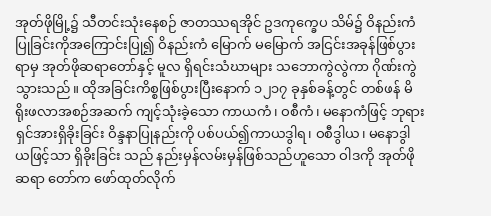အုတ်ဖိုမြို့၌ သီတင်းသုံးနေစဉ် ဇာတဿရအိုင် ဥဒကုက္ခေပ သိမ်၌ ဝိနည်းကံပြုခြင်းကိုအကြောင်းပြု၍ ဝိနည်းကံ မြောက် မမြောက် အငြင်းအခုန်ဖြစ်ပွားရာမှ အုတ်ဖိုဆရာတော်နှင့် မူလ ရှိရင်းသံဃာများ သဘောကွဲလွဲကာ ဂိုဏ်းကွဲသွားသည်။ ထိုအခြင်းကိစ္စဖြစ်ပွားပြီးနောက် ၁၂၁၇ ခုနှစ်ခန့်တွင် တစ်ဖန် မိရိုးဖလာအစဉ်အဆက် ကျင့်သုံးခဲ့သော ကာယကံ၊ ဝစီကံ၊ မနောကံဖြင့် ဘုရားရှင်အားရှိခိုးခြင်း ဝိန္ဒနာပြုနည်းကို ပစ်ပယ်၍ကာယဒွါရ၊ ဝစီဒွါယ၊ မနောဒွါယဖြင့်သာ ရှိခိုးခြင်း သည် နည်းမှန်လမ်းမှန်ဖြစ်သည်ဟူသော ဝါဒကို အုတ်ဖိုဆရာ တော်က ဖော်ထုတ်လိုက်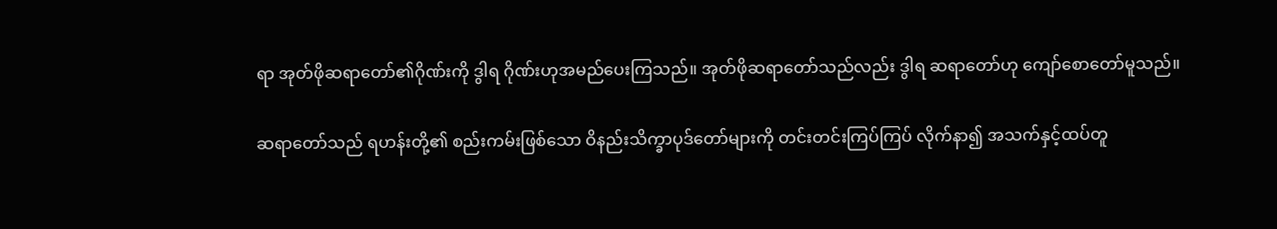ရာ အုတ်ဖိုဆရာတော်၏ဂိုဏ်းကို ဒွါရ ဂိုဏ်းဟုအမည်ပေးကြသည်။ အုတ်ဖိုဆရာတော်သည်လည်း ဒွါရ ဆရာတော်ဟု ကျော်စောတော်မူသည်။

ဆရာတော်သည် ရဟန်းတို့၏ စည်းကမ်းဖြစ်သော ဝိနည်းသိက္ခာပုဒ်တော်များကို တင်းတင်းကြပ်ကြပ် လိုက်နာ၍ အသက်နှင့်ထပ်တူ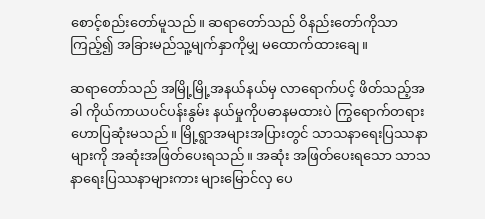စောင့်စည်းတော်မူသည်။ ဆရာတော်သည် ဝိနည်းတော်ကိုသာကြည့်၍ အခြားမည်သူ့မျက်နှာကိုမျှ မထောက်ထားချေ။

ဆရာတော်သည် အမြို့မြို့အနယ်နယ်မှ လာရောက်ပင့် ဖိတ်သည့်အခါ ကိုယ်ကာယပင်ပန်းနွမ်း နယ်မှုကိုပဓာနမထားပဲ ကြွရောက်တရားဟောပြဆုံးမသည်။ မြို့ရွာအများအပြားတွင် သာသနာရေးပြဿနာများကို အဆုံးအဖြတ်ပေးရသည်။ အဆုံး အဖြတ်ပေးရသော သာသနာရေးပြဿနာများကား များမြောင်လှ ပေ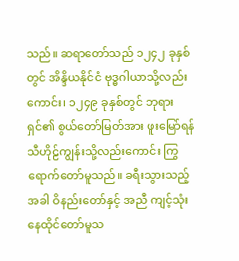သည်။ ဆရာတော်သည် ၁၂၄၂ ခုနှစ်တွင် အိန္ဒိယနိုင်ငံ ဗုဒ္ဓဂါယာသို့လည်းကောင်း၊ ၁၂၄၉ ခုနှစ်တွင် ဘုရားရှင်၏ စွယ်တော်မြတ်အား ဖူးမြော်ရန် သီဟိုဠ်ကျွန်းသို့လည်းကောင်း ကြွရောက်တော်မူသည်။ ခရီးသွားသည့်အခါ ဝိနည်းတော်နှင့် အညီ ကျင့်သုံးနေထိုင်တော်မူသ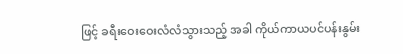ဖြင့် ခရီးဝေးဝေးလံလံသွားသည့် အခါ ကိုယ်ကာယပင်ပန်းနွမ်း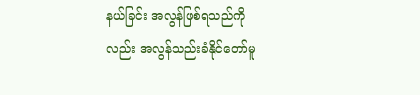နယ်ခြင်း အလွန်ဖြစ်ရသည်ကို လည်း အလွန်သည်းခံနိုင်တော်မူ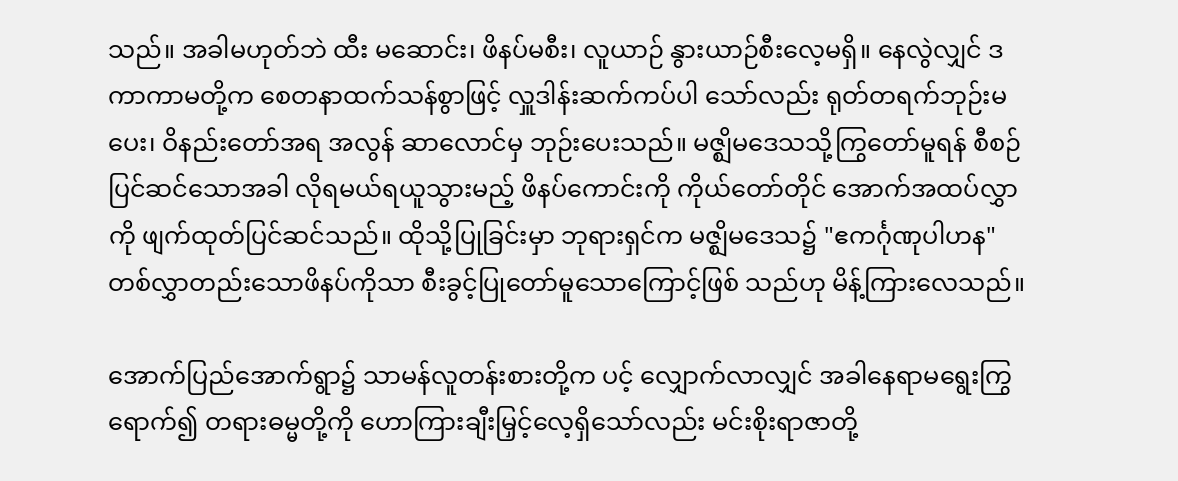သည်။ အခါမဟုတ်ဘဲ ထီး မဆောင်း၊ ဖိနပ်မစီး၊ လူယာဉ် နွားယာဉ်စီးလေ့မရှိ။ နေလွဲလျှင် ဒကာကာမတို့က စေတနာထက်သန်စွာဖြင့် လှူဒါန်းဆက်ကပ်ပါ သော်လည်း ရုတ်တရက်ဘုဉ်းမပေး၊ ဝိနည်းတော်အရ အလွန် ဆာလောင်မှ ဘုဉ်းပေးသည်။ မဇ္ဈိမဒေသသို့ကြွတော်မူရန် စီစဉ် ပြင်ဆင်သောအခါ လိုရမယ်ရယူသွားမည့် ဖိနပ်ကောင်းကို ကိုယ်တော်တိုင် အောက်အထပ်လွှာကို ဖျက်ထုတ်ပြင်ဆင်သည်။ ထိုသို့ပြုခြင်းမှာ ဘုရားရှင်က မဇ္ဈိမဒေသ၌ "ဧကင်္ဂုဏုပါဟန" တစ်လွှာတည်းသောဖိနပ်ကိုသာ စီးခွင့်ပြုတော်မူသောကြောင့်ဖြစ် သည်ဟု မိန့်ကြားလေသည်။

အောက်ပြည်အောက်ရွာ၌ သာမန်လူတန်းစားတို့က ပင့် လျှောက်လာလျှင် အခါနေရာမရွေးကြွရောက်၍ တရားဓမ္မတို့ကို ဟောကြားချီးမြှင့်လေ့ရှိသော်လည်း မင်းစိုးရာဇာတို့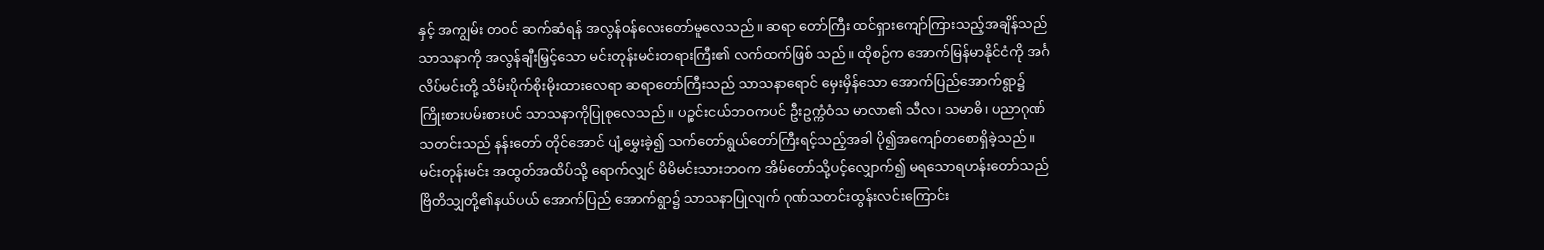နှင့် အကျွမ်း တဝင် ဆက်ဆံရန် အလွန်ဝန်လေးတော်မူလေသည်။ ဆရာ တော်ကြီး ထင်ရှားကျော်ကြားသည့်အချိန်သည် သာသနာကို အလွန်ချီးမြှင့်သော မင်းတုန်းမင်းတရားကြီး၏ လက်ထက်ဖြစ် သည်။ ထိုစဉ်က အောက်မြန်မာနိုင်ငံကို အင်္ဂလိပ်မင်းတို့ သိမ်းပိုက်စိုးမိုးထားလေရာ ဆရာတော်ကြီးသည် သာသနာရောင် မှေးမှိန်သော အောက်ပြည်အောက်ရွာ၌ ကြိုးစားပမ်းစားပင် သာသနာကိုပြုစုလေသည်။ ပဉ္စင်းငယ်ဘဝကပင် ဦးဥက္ကံဝံသ မာလာ၏ သီလ၊ သမာဓိ၊ ပညာဂုဏ်သတင်းသည် နန်းတော် တိုင်အောင် ပျံ့မွှေးခဲ့၍ သက်တော်ရွယ်တော်ကြီးရင့်သည့်အခါ ပို၍အကျော်တစောရှိခဲ့သည်။ မင်းတုန်းမင်း အထွတ်အထိပ်သို့ ရောက်လျှင် မိမိမင်းသားဘဝက အိမ်တော်သို့ပင့်လျှောက်၍ မရသောရဟန်းတော်သည် ဗြိတိသျှတို့၏နယ်ပယ် အောက်ပြည် အောက်ရွာ၌ သာသနာပြုလျက် ဂုဏ်သတင်းထွန်းလင်းကြောင်း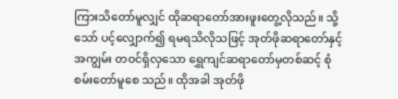ကြားသိတော်မူလျှင် ထိုဆရာတော်အားဖူးတွေ့လိုသည်။ သို့သော် ပင့်လျှောက်၍ ရမရသိလိုသဖြင့် အုတ်ဖိုဆရာတော်နှင့် အကျွမ်း တဝင်ရှိလှသော ရွှေကျင်ဆရာတော်မှတစ်ဆင့် စုံစမ်းတော်မူစေ သည်။ ထိုအခါ အုတ်ဖို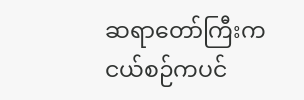ဆရာတော်ကြီးက ငယ်စဉ်ကပင်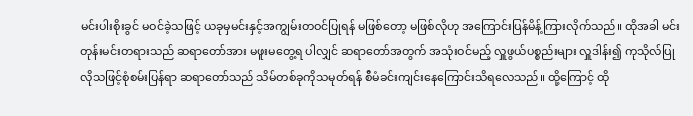မင်းပါးစိုးခွင် မဝင်ခဲ့သဖြင့် ယခုမှမင်းနှင့်အကျွမ်းတဝင်ပြုရန် မဖြစ်တော့ မဖြစ်လိုဟု အကြောင်းပြန်မိန့်ကြားလိုက်သည်။ ထိုအခါ မင်းတုန်းမင်းတရားသည် ဆရာတော်အား မဖူးမတွေ့ရ ပါလျှင် ဆရာတော်အတွက် အသုံးဝင်မည့် လှူဖွယ်ပစ္စည်းများ လှူဒါန်း၍ ကုသိုလ်ပြုလိုသဖြင့်စုံစမ်းပြန်ရာ ဆရာတော်သည် သိမ်တစ်ခုကိုသမုတ်ရန် စီမံခင်းကျင်းနေကြောင်းသိရလေသည်။ ထို့ကြောင့် ထို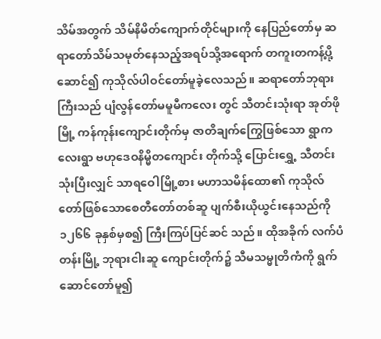သိမ်အတွက် သိမ်နိမိတ်ကျောက်တိုင်များကို နေပြည်တော်မှ ဆရာတော်သိမ်သမုတ်နေသည့်အရပ်သို့အရောက် တကူးတကန့်ပို့ဆောင်၍ ကုသိုလ်ပါဝင်တော်မူခဲ့လေသည်။ ဆရာတော်ဘုရားကြီးသည် ပျံလွန်တော်မမူမီကလေး တွင် သီတင်းသုံးရာ အုတ်ဖိုမြို့ ကန်ကုန်းကျောင်းတိုက်မှ ဇာတိချက်ကြွေဖြစ်သော ရွာကလေးရွာ ဗဟုဒေဝနိမ္မိတကျောင်း တိုက်သို့ ပြောင်းရွှေ့ သီတင်းသုံးပြီးလျှင် သာရဝေါမြို့စား မဟာသမိန်ထော၏ ကုသိုလ်တော်ဖြစ်သောစေတီတော်တစ်ဆူ ပျက်စီးယိုယွင်းနေသည်ကို ၁၂၆၆ ခုနှစ်မှစ၍ ကြီးကြပ်ပြင်ဆင် သည်။ ထိုအခိုက် လက်ပံတန်းမြို့ ဘုရားငါးဆူ ကျောင်းတိုက်၌ သီမသမ္မုတိကံကို ရွက်ဆောင်တော်မူ၍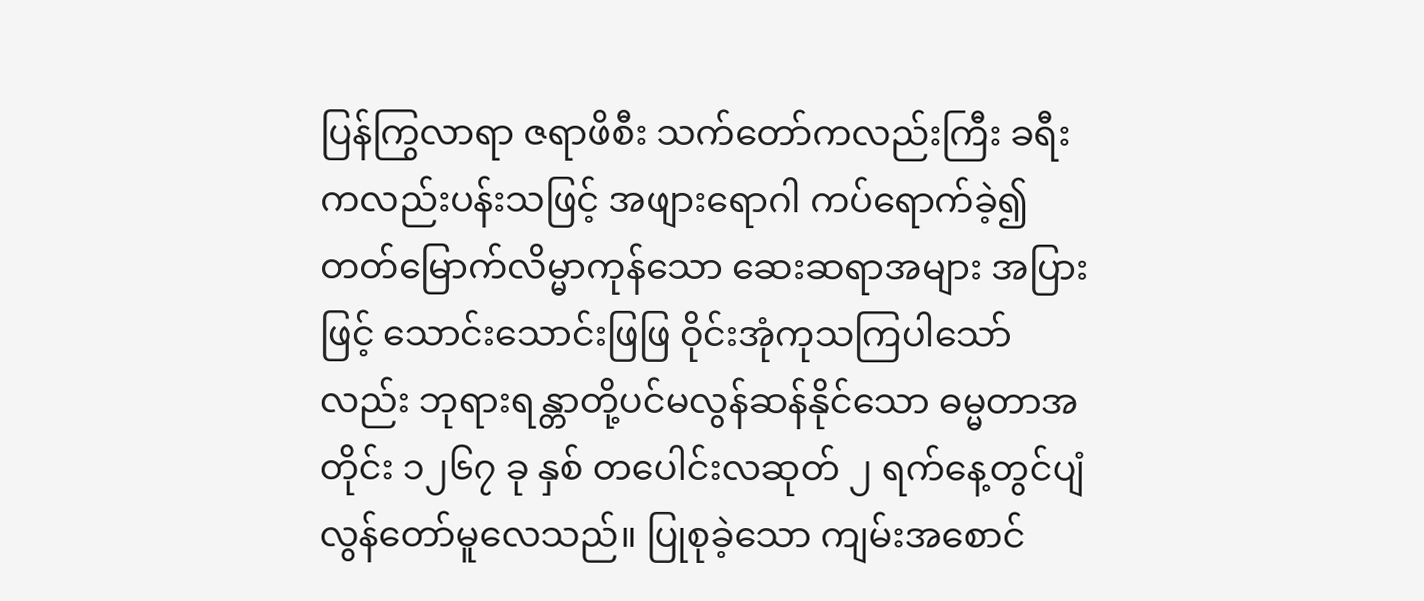ပြန်ကြွလာရာ ဇရာဖိစီး သက်တော်ကလည်းကြီး ခရီးကလည်းပန်းသဖြင့် အဖျားရောဂါ ကပ်ရောက်ခဲ့၍ တတ်မြောက်လိမ္မာကုန်သော ဆေးဆရာအများ အပြားဖြင့် သောင်းသောင်းဖြဖြ ဝိုင်းအုံကုသကြပါသော်လည်း ဘုရားရန္တာတို့ပင်မလွန်ဆန်နိုင်သော ဓမ္မတာအတိုင်း ၁၂၆၇ ခု နှစ် တပေါင်းလဆုတ် ၂ ရက်နေ့တွင်ပျံလွန်တော်မူလေသည်။ ပြုစုခဲ့သော ကျမ်းအစောင်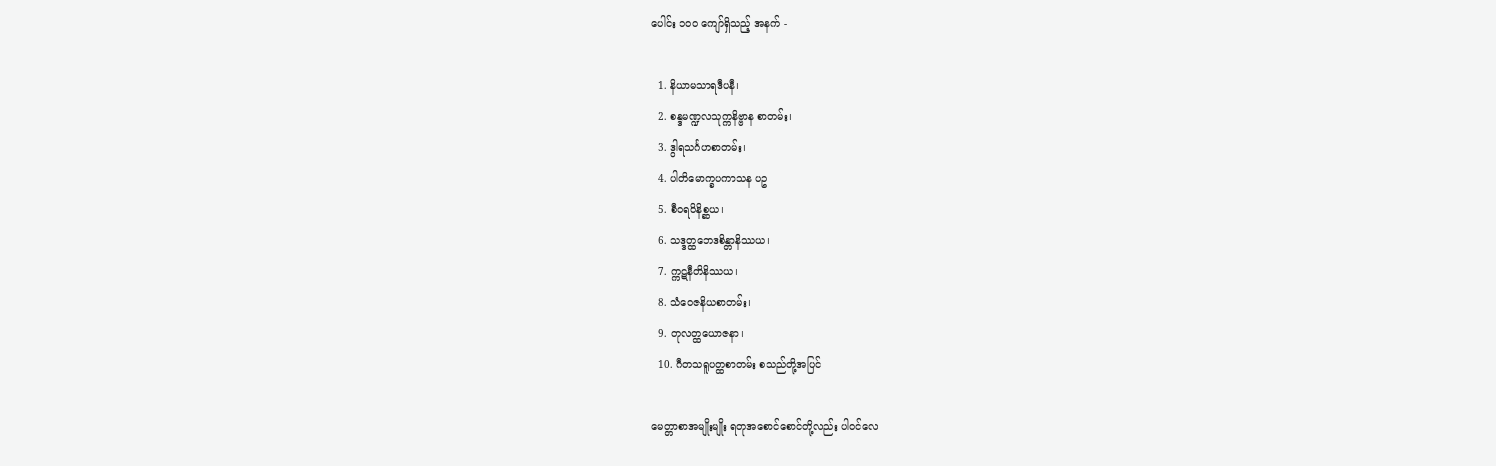ပေါင်း ၁ဝဝ ကျော်ရှိသည့် အနက် -

  1. နိယာမသာရဒီပနီ၊
  2. စန္ဒမဏ္ဍလသုက္ကနိဗ္ဗာန စာတမ်း၊
  3. ဒွါရသင်္ဂဟစာတမ်း၊
  4. ပါတိမောက္ခပကာသန ပဥ
  5. စီဝရဝိနိစ္ဆယ၊
  6. သဒ္ဒတ္ထဘေဒစိန္တာနိဿယ၊
  7. က္ကဋနီတိနိဿယ၊
  8. သံဝေဇနိယစာတမ်း၊
  9. တုလတ္ထယောဇနာ၊
  10. ဂီတသရူပတ္ထစာတမ်း စသည်တို့အပြင်

မေတ္တာစာအမျိုးမျိုး ရတုအစောင်စောင်တို့လည်း ပါဝင်လေ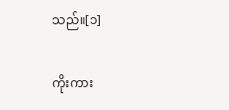သည်။[၁]

ကိုးကား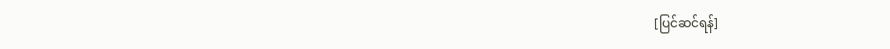[ပြင်ဆင်ရန်]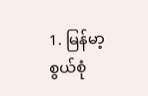1. မြန်မာ့စွယ်စုံ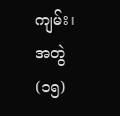ကျမ်း၊ အတွဲ(၁၅)